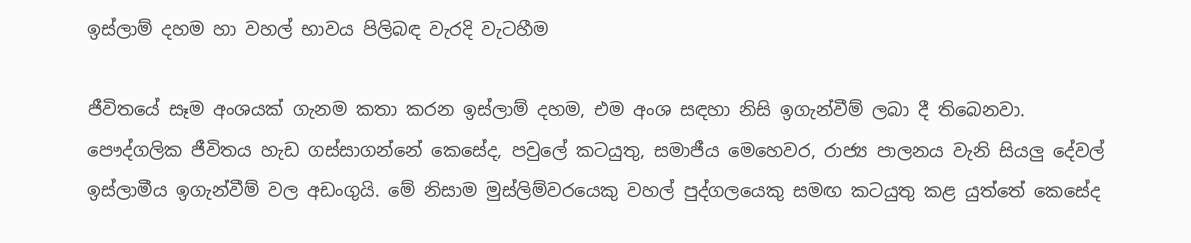ඉස්ලාම් දහම හා වහල් භාවය පිලිබඳ වැරදි වැටහීම

ජීවිතයේ සෑම අංශයක් ගැනම කතා කරන ඉස්ලාම් දහම, එම අංශ සඳහා නිසි ඉගැන්වීම් ලබා දී තිබෙනවා. පෞද්ගලික ජීවිතය හැඩ ගස්සාගන්නේ කෙසේද, පවුලේ කටයුතු, සමාජීය මෙහෙවර, රාජ්‍ය පාලනය වැනි සියලු දේවල් ඉස්ලාමීය ඉගැන්වීම් වල අඩංගුයි. මේ නිසාම මුස්ලිම්වරයෙකු වහල් පුද්ගලයෙකු සමඟ කටයුතු කළ යුත්තේ කෙසේද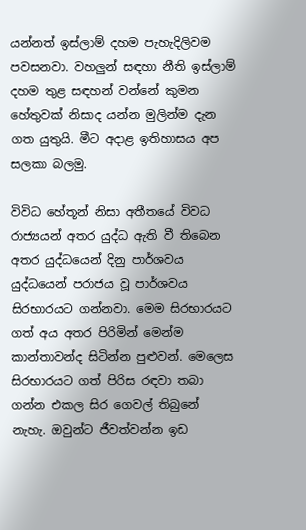යන්නත් ඉස්ලාම් දහම පැහැදිලිවම පවසනවා. වහලුන් සඳහා නීති ඉස්ලාම් දහම තුළ සඳහන් වන්නේ කුමන හේතුවක් නිසාද යන්න මුලින්ම දැන ගත යුතුයි. මීට අදාළ ඉතිහාසය අප සලකා බලමු.

විවිධ හේතූන් නිසා අතීතයේ විවධ රාජ්‍යයන් අතර යුද්ධ ඇති වී තිබෙන අතර යුද්ධයෙන් දිනු පාර්ශවය යුද්ධයෙන් පරාජය වූ පාර්ශවය සිරභාරයට ගන්නවා. මෙම සිරභාරයට ගත් අය අතර පිරිමින් මෙන්ම කාන්තාවන්ද සිටින්න පුළුවන්. මෙලෙස සිරභාරයට ගත් පිරිස රඳවා තබා ගන්න එකල සිර ගෙවල් තිබුනේ නැහැ. ඔවුන්ට ජීවත්වන්න ඉඩ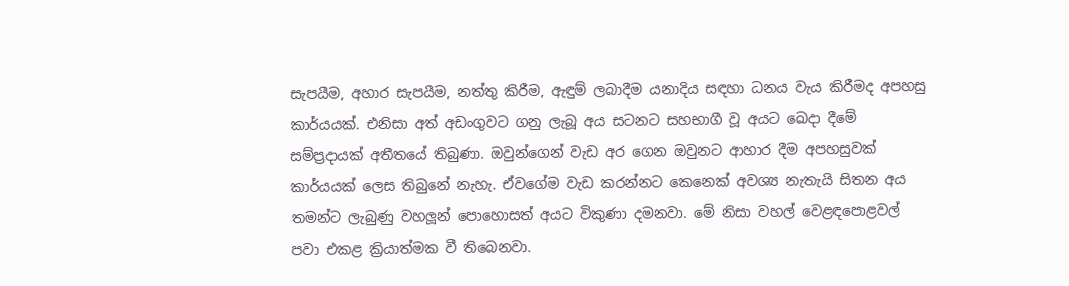සැපයීම, අහාර සැපයීම, නත්තු කිරීම, ඇඳුම් ලබාදීම යනාදිය සඳහා ධනය වැය කිරීමද අපහසු කාර්යයක්. එනිසා අත් අඩංගුවට ගනු ලැබූ අය සටනට සහභාගී වූ අයට ඛෙදා දීමේ සම්ප්‍රදායක් අතීතයේ තිබුණා. ඔවුන්ගෙන් වැඩ අර ගෙන ඔවුනට ආහාර දීම අපහසුවක් කාර්යයක් ලෙස තිබුනේ නැහැ. ඒවගේම වැඩ කරන්නට කෙනෙක් අවශ්‍ය නැතැයි සිතන අය තමන්ට ලැබුණු වහලූන් පොහොසත් අයට විකුණා දමනවා. මේ නිසා වහල් වෙළඳපොළවල් පවා එකළ ක්‍රියාත්මක වී තිබෙනවා.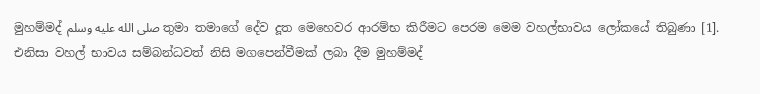මුහම්මද් صلى الله عليه وسلم තුමා තමාගේ දේව දූත මෙහෙවර ආරම්භ කිරීමට පෙරම මෙම වහල්භාවය ලෝකයේ තිබුණා [1]. එනිසා වහල් භාවය සම්බන්ධවත් නිසි මගපෙන්වීමක් ලබා දීම මුහම්මද්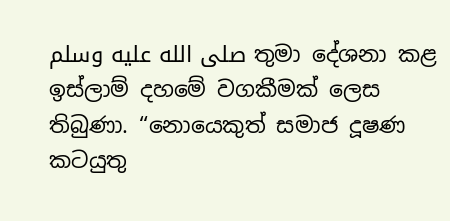صلى الله عليه وسلم තුමා දේශනා කළ ඉස්ලාම් දහමේ වගකීමක් ලෙස තිබුණා. “නොයෙකුත් සමාජ දූෂණ කටයුතු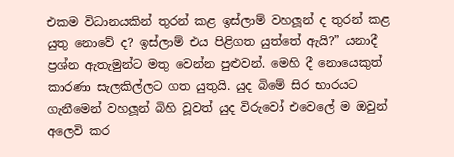එකම විධානයකින් තුරන් කළ ඉස්ලාම් වහලූන් ද තුරන් කළ යුතු නොවේ ද? ඉස්ලාම් එය පිළිගත යුත්තේ ඇයි?” යනාදී ප්‍රශ්න ඇතැමුන්ට මතු වෙන්න පුළුවන්. මෙහි දී නොයෙකුත් කාරණා සැලකිල්ලට ගත යුතුයි. යුද බිමේ සිර භාරයට ගැනීමෙන් වහලූන් බිහි වූවත් යුද විරුවෝ එවෙලේ ම ඔවුන් අලෙවි කර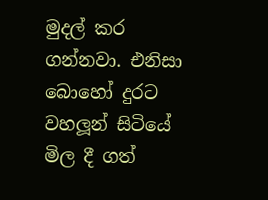මුදල් කර ගන්නවා. එනිසා බොහෝ දුරට වහලූන් සිටියේ මිල දී ගත්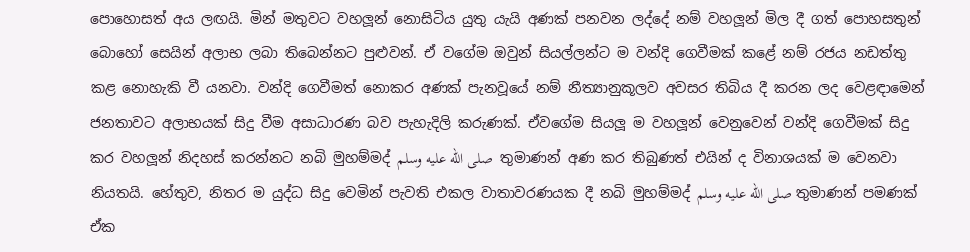පොහොසත් අය ලඟයි. මින් මතුවට වහලූන් නොසිටිය යුතු යැයි අණක් පනවන ලද්දේ නම් වහලූන් මිල දී ගත් පොහසතුන් බොහෝ සෙයින් අලාභ ලබා තිබෙන්නට පුළුවන්. ඒ වගේම ඔවුන් සියල්ලන්ට ම වන්දි ගෙවීමක් කළේ නම් රජය නඩත්තු කළ නොහැකි වී යනවා. වන්දි ගෙවීමත් නොකර අණක් පැනවූයේ නම් නීත්‍යානුකූලව අවසර තිබිය දී කරන ලද වෙළඳාමෙන් ජනතාවට අලාභයක් සිදු වීම අසාධාරණ බව පැහැදිලි කරුණක්. ඒවගේම සියලූ ම වහලූන් වෙනුවෙන් වන්දි ගෙවීමක් සිදු කර වහලූන් නිදහස් කරන්නට නබි මුහම්මද් صلى الله عليه وسلم  තුමාණන් අණ කර තිබුණත් එයින් ද විනාශයක් ම වෙනවා නියතයි. හේතුව, නිතර ම යුද්ධ සිදු වෙමින් පැවති එකල වාතාවරණයක දී නබි මුහම්මද් صلى الله عليه وسلم තුමාණන් පමණක් ඒක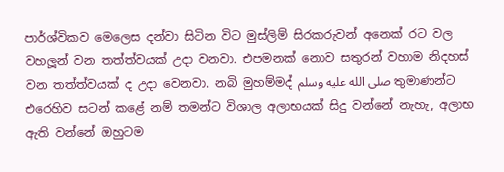පාර්ශ්විකව මෙලෙස දන්වා සිටින විට මුස්ලිම් සිරකරුවන් අනෙක් රට වල වහලූන් වන තත්ත්වයක් උදා වනවා. එපමනක් නොව සතුරන් වහාම නිදහස් වන තත්ත්වයක් ද උදා වෙනවා. නබි මුහම්මද් صلى الله عليه وسلم තුමාණන්ට එරෙහිව සටන් කළේ නම් තමන්ට විශාල අලාභයක් සිදු වන්නේ නැහැ, අලාභ ඇති වන්නේ ඔහුටම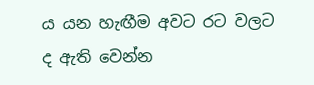ය යන හැඟීම අවට රට වලට ද ඇති වෙන්න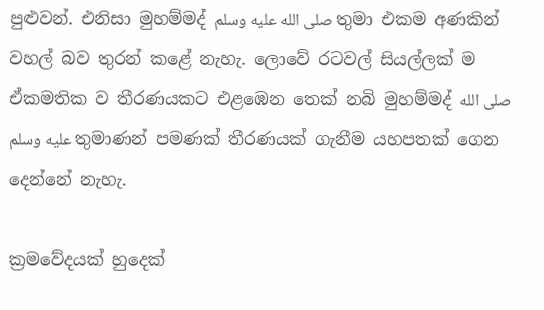පුළුවන්. එනිසා මුහම්මද් صلى الله عليه وسلم තුමා එකම අණකින් වහල් බව තුරන් කළේ නැහැ. ලොවේ රටවල් සියල්ලක් ම ඒකමතික ව තීරණයකට එළඹෙන තෙක් නබි මුහම්මද් صلى الله عليه وسلم තුමාණන් පමණක් තීරණයක් ගැනීම යහපතක් ගෙන දෙන්නේ නැහැ.

ක්‍රමවේදයක් හුදෙක්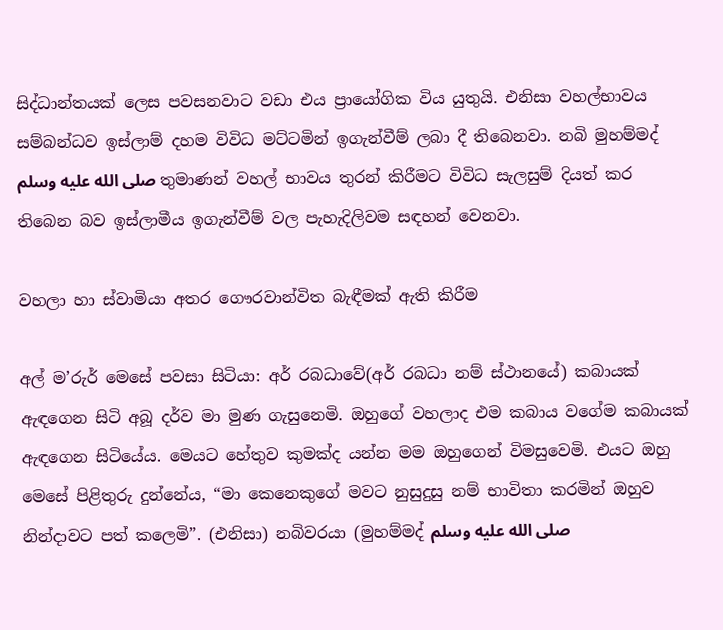සිද්ධාන්තයක් ලෙස පවසනවාට වඩා එය ප්‍රායෝගික විය යුතුයි. එනිසා වහල්භාවය සම්බන්ධව ඉස්ලාම් දහම විවිධ මට්ටමින් ඉගැන්වීම් ලබා දී තිබෙනවා. නබි මුහම්මද් صلى الله عليه وسلم තුමාණන් වහල් භාවය තුරන් කිරීමට විවිධ සැලසුම් දියත් කර තිබෙන බව ඉස්ලාමීය ඉගැන්වීම් වල පැහැදිලිවම සඳහන් වෙනවා.

වහලා හා ස්වාමියා අතර ගෞරවාන්විත බැඳීමක් ඇති කිරීම

අල් ම’රුර් මෙසේ පවසා සිටියා: අර් රබධාවේ(අර් රබධා නම් ස්ථානයේ) කබායක් ඇඳගෙන සිටි අබූ දර්ව මා මුණ ගැසුනෙමි. ඔහුගේ වහලාද එම කබාය වගේම කබායක් ඇඳගෙන සිටියේය. මෙයට හේතුව කුමක්ද යන්න මම ඔහුගෙන් විමසුවෙමි. එයට ඔහු මෙසේ පිළිතුරු දුන්නේය, “මා කෙනෙකුගේ මවට නුසුදුසු නම් භාවිතා කරමින් ඔහුව නින්දාවට පත් කලෙමි”. (එනිසා) නබිවරයා (මුහම්මද් صلى الله عليه وسلم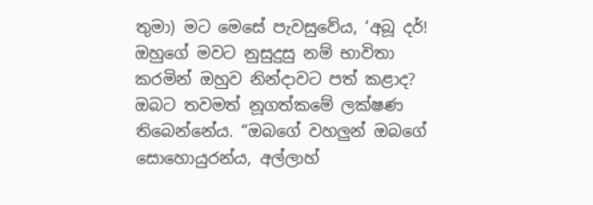තුමා) මට මෙසේ පැවසුවේය, ‘අබූ දර්! ඔහුගේ මවට නුසුදුසු නම් භාවිතා කරමින් ඔහුව නින්දාවට පත් කළාද? ඔබට තවමත් නූගත්කමේ ලක්ෂණ තිබෙන්නේය. “ඔබගේ වහලුන් ඔබගේ සොහොයුරන්ය, අල්ලාහ්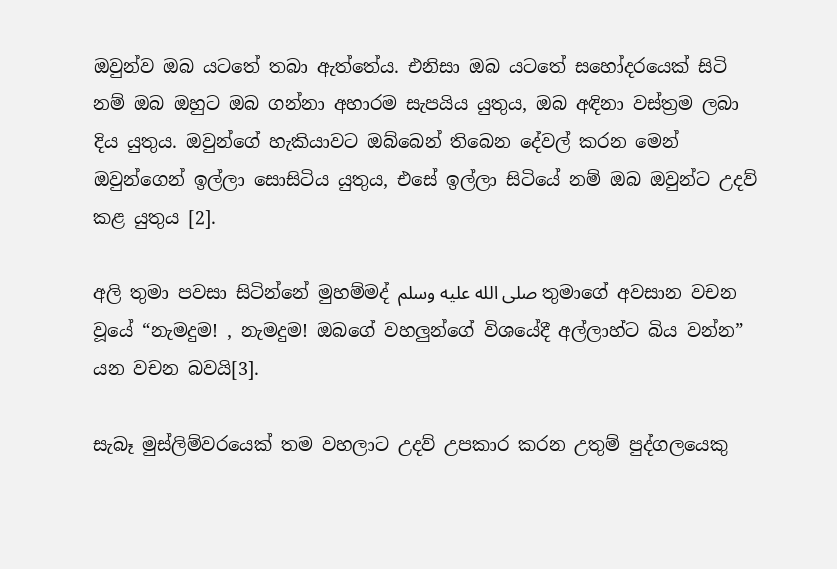ඔවුන්ව ඔබ යටතේ තබා ඇත්තේය. එනිසා ඔබ යටතේ සහෝදරයෙක් සිටි නම් ඔබ ඔහුට ඔබ ගන්නා අහාරම සැපයිය යුතුය, ඔබ අඳිනා වස්ත්‍රම ලබා දිය යුතුය. ඔවුන්ගේ හැකියාවට ඔබ්බෙන් තිබෙන දේවල් කරන මෙන් ඔවුන්ගෙන් ඉල්ලා සොසිටිය යුතුය, එසේ ඉල්ලා සිටියේ නම් ඔබ ඔවුන්ට උදව් කළ යුතුය [2].

අලි තුමා පවසා සිටින්නේ මුහම්මද් صلى الله عليه وسلم තුමාගේ අවසාන වචන වූයේ “නැමදුම! , නැමදුම! ඔබගේ වහලුන්ගේ විශයේදී අල්ලාහ්ට බිය වන්න” යන වචන බවයි[3].

සැබෑ මුස්ලිම්වරයෙක් තම වහලාට උදව් උපකාර කරන උතුම් පුද්ගලයෙකු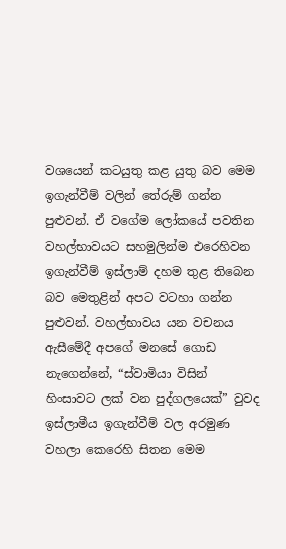වශයෙන් කටයුතු කළ යුතු බව මෙම ඉගැන්වීම් වලින් තේරුම් ගන්න පුළුවන්. ඒ වගේම ලෝකයේ පවතින වහල්භාවයට සහමුලින්ම එරෙහිවන ඉගැන්වීම් ඉස්ලාම් දහම තුළ තිබෙන බව මෙතුළින් අපට වටහා ගන්න පුළුවන්. වහල්භාවය යන වචනය ඇසීමේදී අපගේ මනසේ ගොඩ නැගෙන්නේ, “ස්වාමියා විසින් හිංසාවට ලක් වන පුද්ගලයෙක්” වුවද ඉස්ලාමීය ඉගැන්වීම් වල අරමුණ වහලා කෙරෙහි සිතන මෙම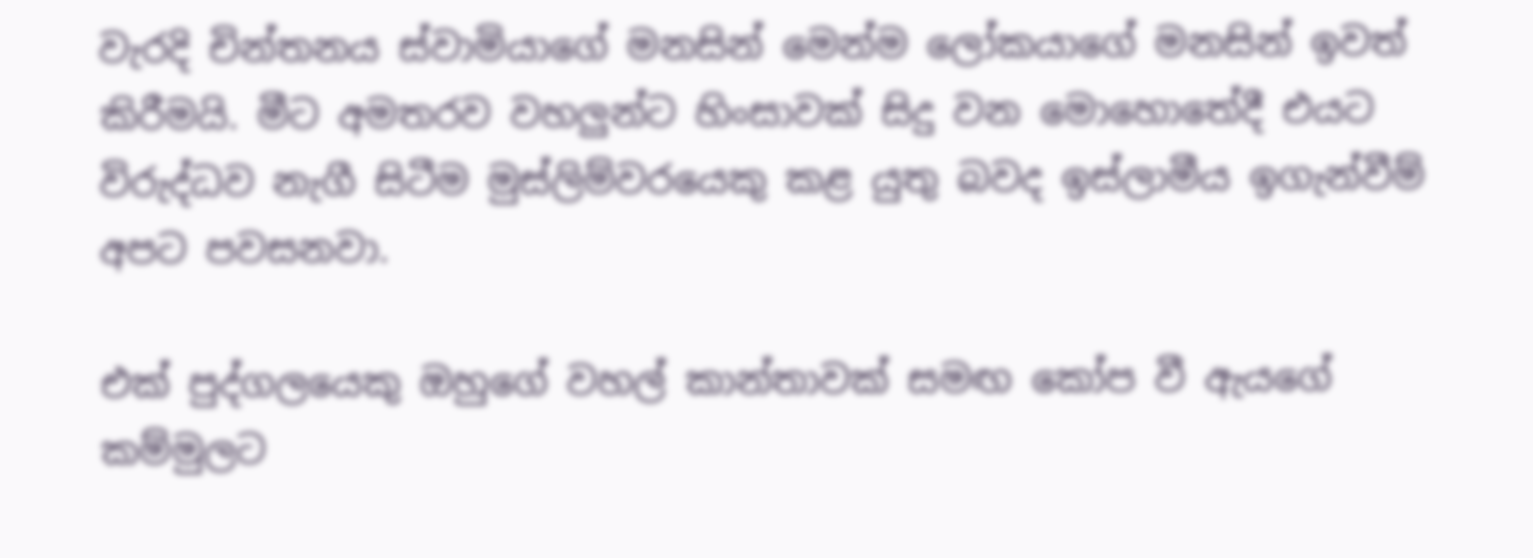වැරදි චින්තනය ස්වාමියාගේ මනසින් මෙන්ම ලෝකයාගේ මනසින් ඉවත් කිරීමයි. මීට අමතරව වහලුන්ට හිංසාවක් සිදු වන මොහොතේදී එයට විරුද්ධව නැගී සිටීම මුස්ලිම්වරයෙකු කළ යුතු බවද ඉස්ලාමීය ඉගැන්වීම් අපට පවසනවා.

එක් පුද්ගලයෙකු ඔහුගේ වහල් කාන්තාවක් සමඟ කෝප වී ඇයගේ කම්මුලට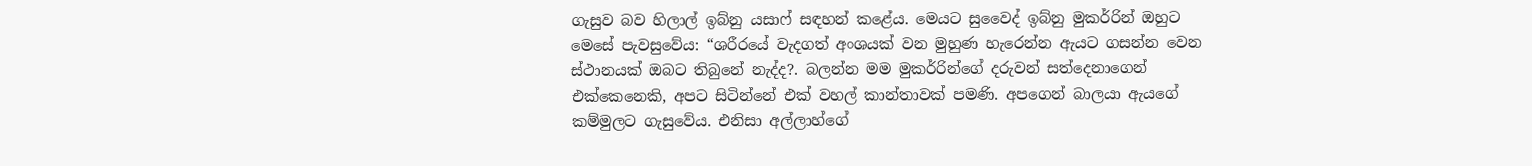ගැසුව බව හිලාල් ඉබ්නු යසාෆ් සඳහන් කළේය. මෙයට සුවෛද් ඉබ්නු මුකර්රින් ඔහුට මෙසේ පැවසුවේය: “ශරීරයේ වැදගත් අංශයක් වන මුහුණ හැරෙන්න ඇයට ගසන්න වෙන ස්ථානයක් ඔබට තිබුනේ නැද්ද?. බලන්න මම මුකර්රින්ගේ දරුවන් සත්දෙනාගෙන් එක්කෙනෙකි, අපට සිටින්නේ එක් වහල් කාන්තාවක් පමණි. අපගෙන් බාලයා ඇයගේ කම්මුලට ගැසුවේය. එනිසා අල්ලාහ්ගේ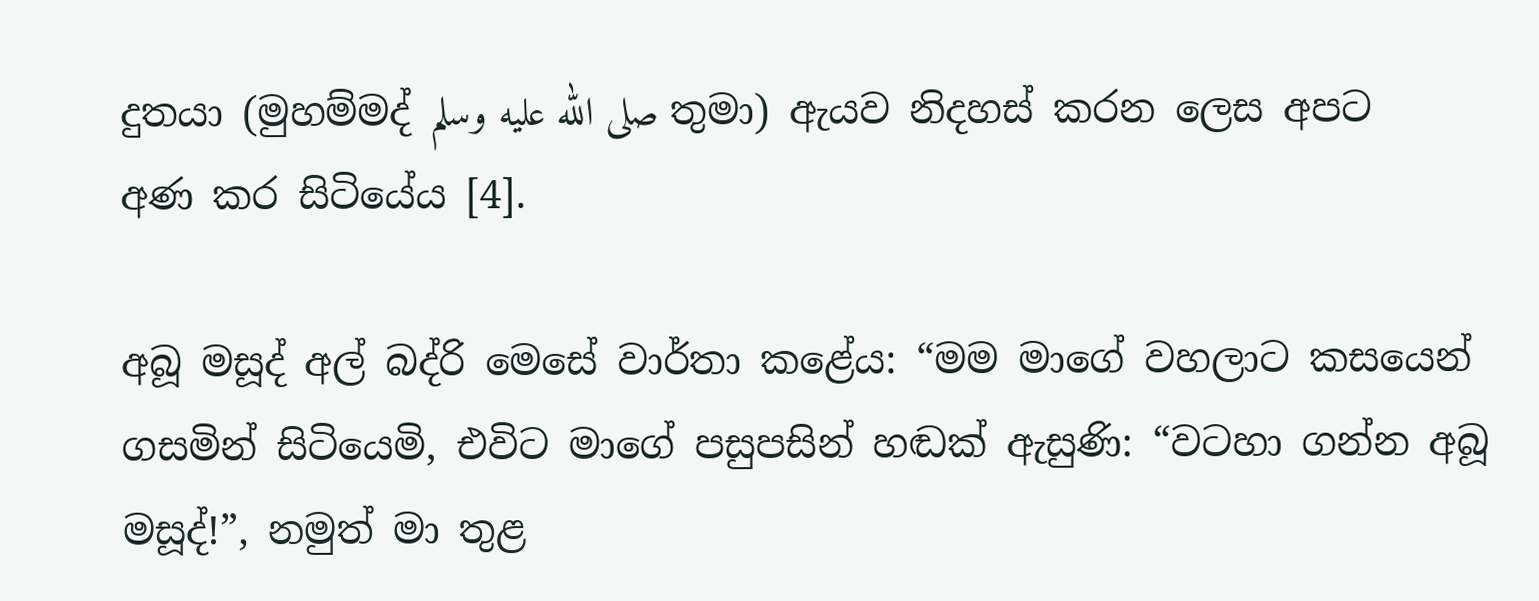දුතයා (මුහම්මද් صلى الله عليه وسلم තුමා) ඇයව නිදහස් කරන ලෙස අපට අණ කර සිටියේය [4].

අබූ මසූද් අල් බද්රි මෙසේ වාර්තා කළේය: “මම මාගේ වහලාට කසයෙන් ගසමින් සිටියෙමි, එවිට මාගේ පසුපසින් හඬක් ඇසුණි: “වටහා ගන්න අබූ මසූද්!”, නමුත් මා තුළ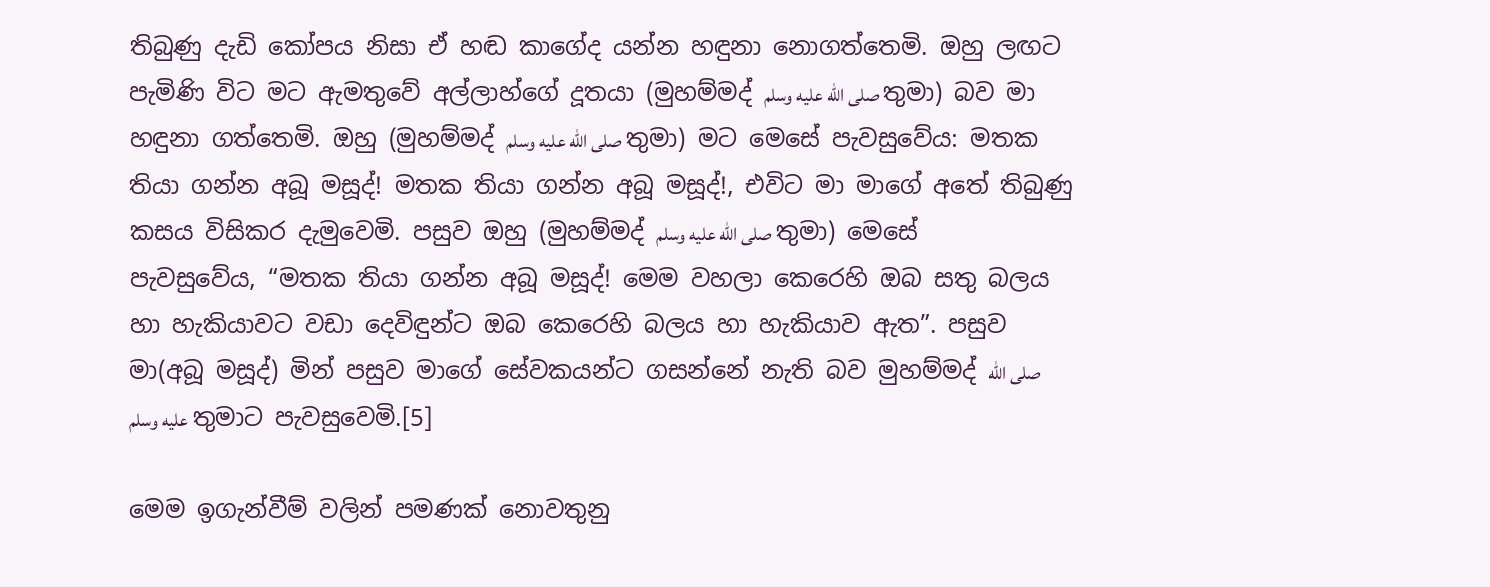තිබුණු දැඩි කෝපය නිසා ඒ හඬ කාගේද යන්න හඳුනා නොගත්තෙමි. ඔහු ලඟට පැමිණි විට මට ඇමතුවේ අල්ලාහ්ගේ දූතයා (මුහම්මද් صلى الله عليه وسلم තුමා) බව මා හඳුනා ගත්තෙමි. ඔහු (මුහම්මද් صلى الله عليه وسلم තුමා) මට මෙසේ පැවසුවේය: මතක තියා ගන්න අබූ මසූද්! මතක තියා ගන්න අබූ මසූද්!, එවිට මා මාගේ අතේ තිබුණු කසය විසිකර දැමුවෙමි. පසුව ඔහු (මුහම්මද් صلى الله عليه وسلم තුමා) මෙසේ පැවසුවේය, “මතක තියා ගන්න අබූ මසූද්! මෙම වහලා කෙරෙහි ඔබ සතු බලය හා හැකියාවට වඩා දෙවිඳුන්ට ඔබ කෙරෙහි බලය හා හැකියාව ඇත”. පසුව මා(අබූ මසූද්) මින් පසුව මාගේ සේවකයන්ට ගසන්නේ නැති බව මුහම්මද් صلى الله عليه وسلم තුමාට පැවසුවෙමි.[5]

මෙම ඉගැන්වීම් වලින් පමණක් නොවතුනු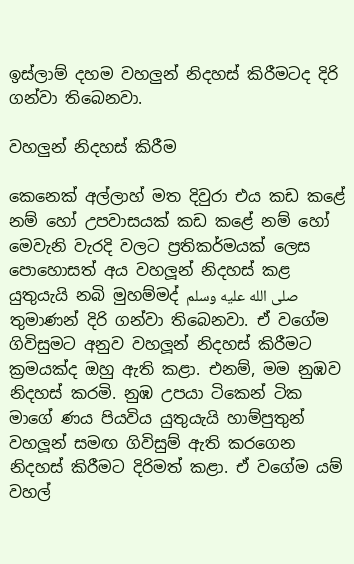ඉස්ලාම් දහම වහලුන් නිදහස් කිරීමටද දිරි ගන්වා තිබෙනවා.

වහලුන් නිදහස් කිරීම

කෙනෙක් අල්ලාහ් මත දිවුරා එය කඩ කළේ නම් හෝ උපවාසයක් කඩ කළේ නම් හෝ මෙවැනි වැරදි වලට ප්‍රතිකර්මයක් ලෙස පොහොසත් අය වහලූන් නිදහස් කළ යුතුයැයි නබි මුහම්මද් صلى الله عليه وسلم තුමාණන් දිරි ගන්වා තිබෙනවා. ඒ වගේම ගිවිසුමට අනුව වහලූන් නිදහස් කිරීමට ක්‍රමයක්ද ඔහු ඇති කළා. එනම්, මම නුඹව නිදහස් කරමි. නුඹ උපයා ටිකෙන් ටික මාගේ ණය පියවිය යුතුයැයි හාම්පුතුන් වහලූන් සමඟ ගිවිසුම් ඇති කරගෙන නිදහස් කිරීමට දිරිමත් කළා. ඒ වගේම යම් වහල්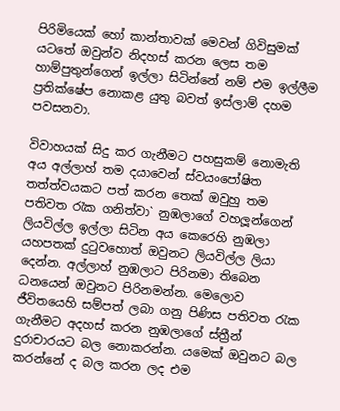පිරිමියෙක් හෝ කාන්තාවක් මෙවන් ගිවිසුමක් යටතේ ඔවුන්ව නිදහස් කරන ලෙස තම හාම්පුතුන්ගෙන් ඉල්ලා සිටින්නේ නම් එම ඉල්ලීම ප්‍රතික්ෂේප නොකළ යුතු බවත් ඉස්ලාම් දහම පවසනවා.

විවාහයක් සිදු කර ගැනීමට පහසුකම් නොමැති අය අල්ලාහ් තම දයාවෙන් ස්වයංපෝෂිත තත්ත්වයකට පත් කරන තෙක් ඔවුහු තම පතිවත රැක ගනිත්වා` නුඹලාගේ වහලූන්ගෙන් ලියවිල්ල ඉල්ලා සිටින අය කෙරෙහි නුඹලා යහපතක් දුටුවහොත් ඔවුනට ලියවිල්ල ලියා දෙන්න. අල්ලාහ් නුඹලාට පිරිනමා තිබෙන ධනයෙන් ඔවුනට පිරිනමන්න. මෙලොව ජීවිතයෙහි සම්පත් ලබා ගනු පිණිස පතිවත රැක ගැනීමට අදහස් කරන නුඹලාගේ ස්ත්‍රීන් දුරාචාරයට බල නොකරන්න. යමෙක් ඔවුනට බල කරන්නේ ද බල කරන ලද එම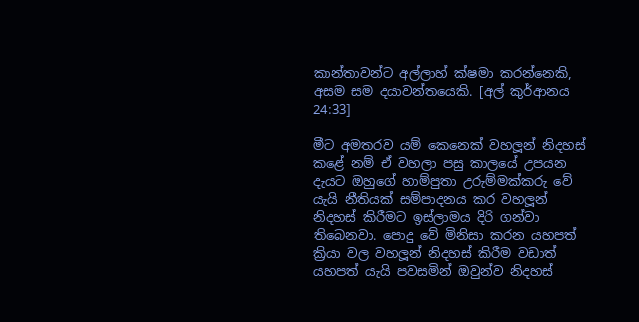කාන්තාවන්ට අල්ලාහ් ක්ෂමා කරන්නෙකි, අසම සම දයාවන්තයෙකි. [අල් කුර්ආනය 24:33]

මීට අමතරව යම් කෙනෙක් වහලූන් නිදහස් කළේ නම් ඒ වහලා පසු කාලයේ උපයන දැයට ඔහුගේ හාම්පුතා උරුම්මක්කරු වේ යැයි නීතියක් සම්පාදනය කර වහලූන් නිදහස් කිරීමට ඉස්ලාමය දිරි ගන්වා තිබෙනවා. පොදු වේ මිනිසා කරන යහපත් ක්‍රියා වල වහලූන් නිදහස් කිරීම වඩාත් යහපත් යැයි පවසමින් ඔවුන්ව නිදහස්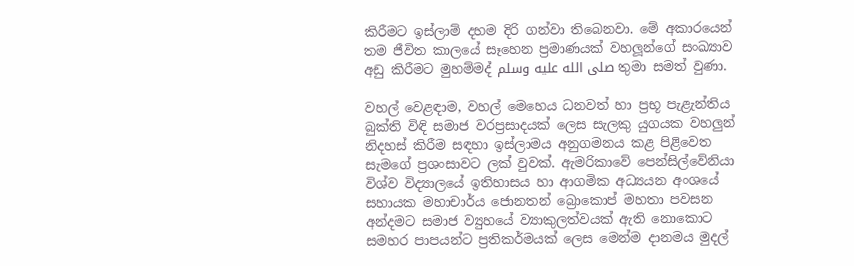කිරීමට ඉස්ලාම් දහම දිරි ගන්වා තිබෙනවා. මේ අකාරයෙන් තම ජීවිත කාලයේ සෑහෙන ප්‍රමාණයක් වහලූන්ගේ සංඛ්‍යාව අඩු කිරීමට මුහම්මද් صلى الله عليه وسلم තුමා සමත් වුණා.

වහල් වෙළඳාම, වහල් මෙහෙය ධනවත් හා ප්‍රභූ පැළැන්තිය බුක්ති විඳි සමාජ වරප්‍රසාදයක් ලෙස සැලකු යුගයක වහලුන් නිදහස් කිරීම සඳහා ඉස්ලාමය අනුගමනය කළ පිළිවෙත සැමගේ ප්‍රශංසාවට ලක් වුවක්. ඇමරිකාවේ පෙන්සිල්වේනියා විශ්ව විද්‍යාලයේ ඉතිහාසය හා ආගමික අධ්‍යයන අංශයේ සහායක මහාචාර්ය ජොනතන් බ්‍රොකොප් මහතා පවසන අන්දමට සමාජ ව්‍යුහයේ ව්‍යාකුලත්වයක් ඇති නොකොට සමහර පාපයන්ට ප්‍රතිකර්මයක් ලෙස මෙන්ම දානමය මුදල්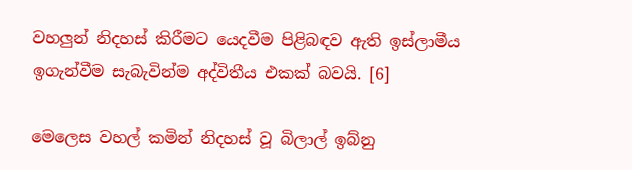වහලුන් නිදහස් කිරීමට යෙදවීම පිළිබඳව ඇති ඉස්ලාමීය ඉගැන්වීම සැබැවින්ම අද්විතීය එකක් බවයි. [6]

මෙලෙස වහල් කමින් නිදහස් වූ බිලාල් ඉබ්නු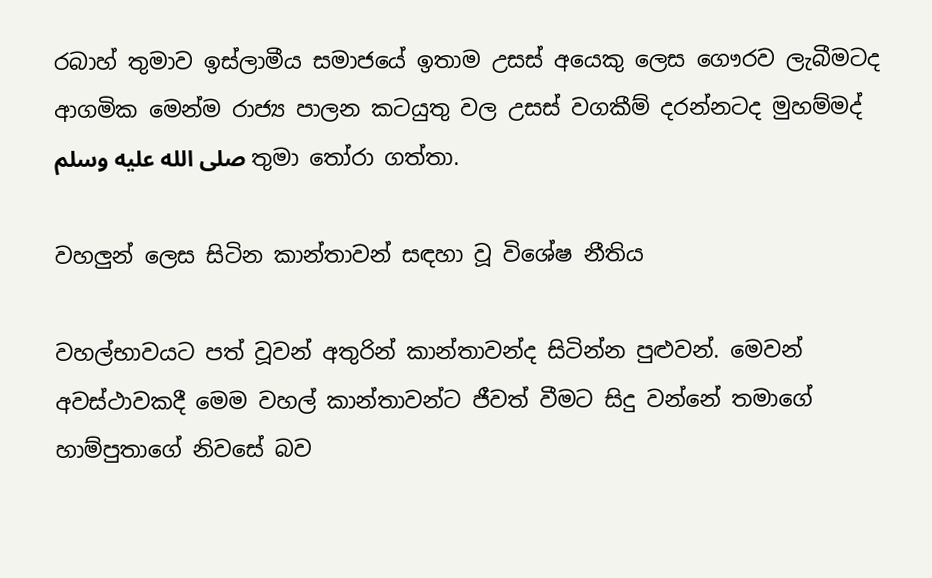රබාහ් තුමාව ඉස්ලාමීය සමාජයේ ඉතාම උසස් අයෙකු ලෙස ගෞරව ලැබීමටද ආගමික මෙන්ම රාජ්‍ය පාලන කටයුතු වල උසස් වගකීම් දරන්නටද මුහම්මද් صلى الله عليه وسلم තුමා තෝරා ගත්තා.

වහලුන් ලෙස සිටින කාන්තාවන් සඳහා වූ විශේෂ නීතිය

වහල්භාවයට පත් වූවන් අතුරින් කාන්තාවන්ද සිටින්න පුළුවන්. මෙවන් අවස්ථාවකදී මෙම වහල් කාන්තාවන්ට ජීවත් වීමට සිදු වන්නේ තමාගේ හාම්පුතාගේ නිවසේ බව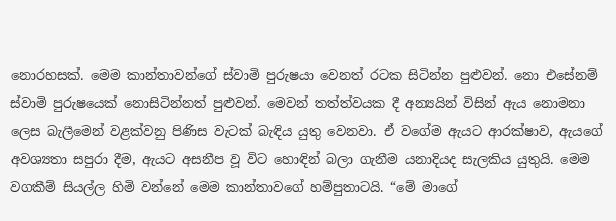නොරහසක්. මෙම කාන්තාවන්ගේ ස්වාමි පුරුෂයා වෙනත් රටක සිටින්න පුළුවන්. නො එසේනම් ස්වාමි පුරුෂයෙක් නොසිටින්නත් පුළුවන්. මෙවන් තත්ත්වයක දී අන්‍යයින් විසින් ඇය නොමනා ලෙස බැලීමෙන් වළක්වනු පිණිස වැටක් බැඳිය යුතු වෙනවා. ඒ වගේම ඇයට ආරක්ෂාව, ඇයගේ අවශ්‍යතා සපුරා දීම, ඇයට අසනීප වූ විට හොඳින් බලා ගැනීම යනාදියද සැලකිය යුතුයි. මෙම වගකීම් සියල්ල හිමි වන්නේ මෙම කාන්තාවගේ හම්පුතාටයි. “මේ මාගේ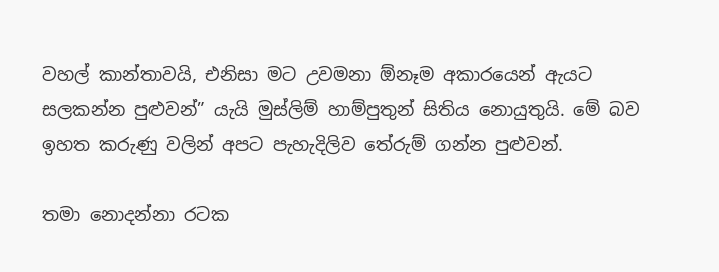වහල් කාන්තාවයි, එනිසා මට උවමනා ඕනෑම අකාරයෙන් ඇයට සලකන්න පුළුවන්” යැයි මුස්ලිම් හාම්පුතුන් සිතිය නොයුතුයි. මේ බව ඉහත කරුණු වලින් අපට පැහැදිලිව තේරුම් ගන්න පුළුවන්.

තමා නොදන්නා රටක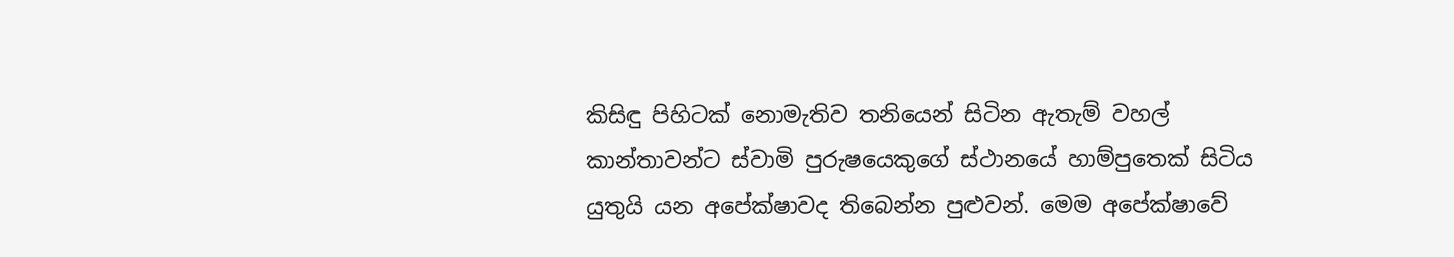කිසිඳු පිහිටක් නොමැතිව තනියෙන් සිටින ඇතැම් වහල් කාන්තාවන්ට ස්වාමි පුරුෂයෙකුගේ ස්ථානයේ හාම්පුතෙක් සිටිය යුතුයි යන අපේක්ෂාවද තිබෙන්න පුළුවන්. මෙම අපේක්ෂාවේ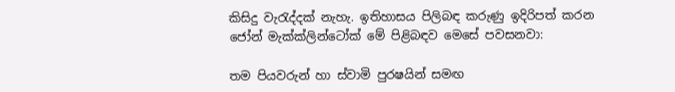කිසිදු වැරැද්දක් නැහැ. ඉතිහාසය පිලිබඳ කරුණු ඉදිරිපත් කරන ජෝන් මැක්ක්ලින්ටෝක් මේ පිළිබඳව මෙසේ පවසනවා:

තම පියවරුන් හා ස්වාමි පුරෂයින් සමඟ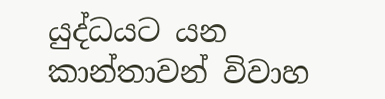යුද්ධයට යන කාන්තාවන් විවාහ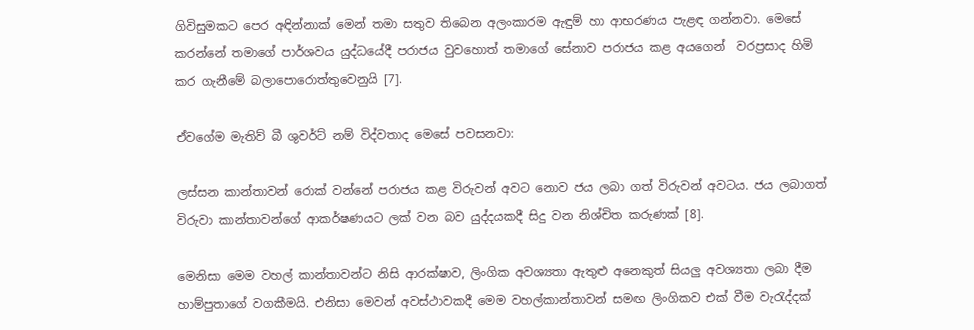ගිවිසුමකට පෙර අඳින්නාක් මෙන් තමා සතුව තිබෙන අලංකාරම ඇඳුම් හා ආභරණය පැළඳ ගන්නවා. මෙසේ කරන්නේ තමාගේ පාර්ශවය යුද්ධයේදී පරාජය වුවහොත් තමාගේ සේනාව පරාජය කළ අයගෙන්  වරප්‍රසාද හිමි කර ගැනීමේ බලාපොරොත්තුවෙනුයි [7].

ඒවගේම මැතිව් බී ශුවර්ට් නම් විද්වතාද මෙසේ පවසනවා:

ලස්සන කාන්තාවන් රොක් වන්නේ පරාජය කළ විරුවන් අවට නොව ජය ලබා ගත් විරුවන් අවටය. ජය ලබාගත් විරුවා කාන්තාවන්ගේ ආකර්ෂණයට ලක් වන බව යුද්දයකදී සිදු වන නිශ්චිත කරුණක් [8].

මෙනිසා මෙම වහල් කාන්තාවන්ට නිසි ආරක්ෂාව, ලිංගික අවශ්‍යතා ඇතුළු අනෙකුත් සියලු අවශ්‍යතා ලබා දීම හාම්පුතාගේ වගකීමයි. එනිසා මෙවන් අවස්ථාවකදී මෙම වහල්කාන්තාවන් සමඟ ලිංගිකව එක් වීම වැරැද්දක්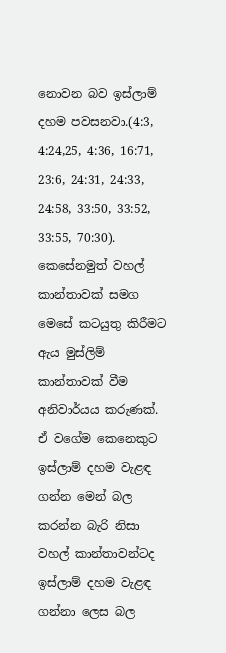නොවන බව ඉස්ලාම් දහම පවසනවා.(4:3, 4:24,25, 4:36, 16:71, 23:6, 24:31, 24:33, 24:58, 33:50, 33:52, 33:55, 70:30). කෙසේනමුත් වහල් කාන්තාවක් සමග මෙසේ කටයුතු කිරීමට ඇය මුස්ලිම් කාන්තාවක් වීම අනිවාර්යය කරුණක්. ඒ වගේම කෙනෙකුට ඉස්ලාම් දහම වැළඳ ගන්න මෙන් බල කරන්න බැරි නිසා වහල් කාන්තාවන්ටද ඉස්ලාම් දහම වැළඳ ගන්නා ලෙස බල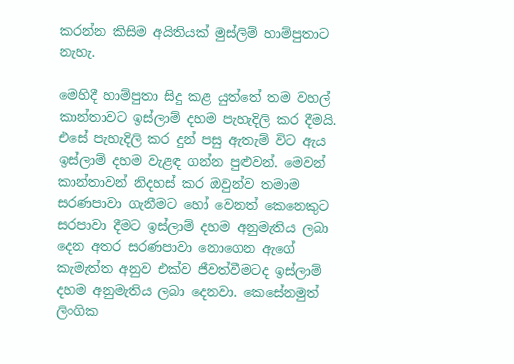කරන්න කිසිම අයිතියක් මුස්ලිම් හාම්පුතාට නැහැ.

මෙහිදී හාම්පුතා සිදු කළ යුත්තේ තම වහල් කාන්තාවට ඉස්ලාම් දහම පැහැදිලි කර දීමයි. එසේ පැහැදිලි කර දුන් පසු ඇතැම් විට ඇය ඉස්ලාම් දහම වැළඳ ගන්න පුළුවන්. මෙවන් කාන්තාවන් නිදහස් කර ඔවුන්ව තමාම සරණපාවා ගැනීමට හෝ වෙනත් කෙනෙකුට සරපාවා දීමට ඉස්ලාම් දහම අනුමැතිය ලබා දෙන අතර සරණපාවා නොගෙන ඇගේ කැමැත්ත අනුව එක්ව ජීවත්වීමටද ඉස්ලාම් දහම අනුමැතිය ලබා දෙනවා. කෙසේනමුත් ලිංගික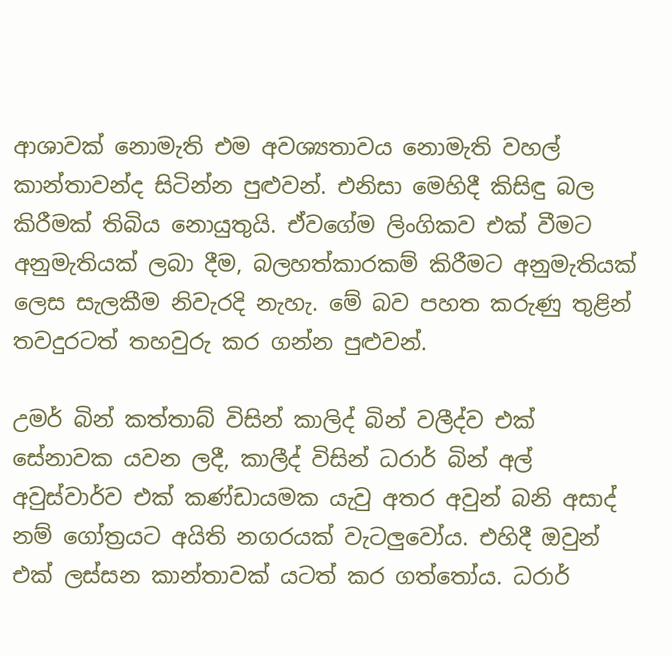ආශාවක් නොමැති එම අවශ්‍යතාවය නොමැති වහල් කාන්තාවන්ද සිටින්න පුළුවන්. එනිසා මෙහිදී කිසිඳු බල කිරීමක් තිබිය නොයුතුයි. ඒවගේම ලිංගිකව එක් වීමට අනුමැතියක් ලබා දීම, බලහත්කාරකම් කිරීමට අනුමැතියක් ලෙස සැලකීම නිවැරදි නැහැ. මේ බව පහත කරුණු තුළින් තවදුරටත් තහවුරු කර ගන්න පුළුවන්.

උමර් බින් කත්තාබ් විසින් කාලිද් බින් වලීද්ව එක් සේනාවක යවන ලදී, කාලීද් විසින් ධරාර් බින් අල් අවුස්වාර්ව එක් කණ්ඩායමක යැවු අතර අවුන් බනි අසාද් නම් ගෝත්‍රයට අයිති නගරයක් වැටලුවෝය. එහිදී ඔවුන් එක් ලස්සන කාන්තාවක් යටත් කර ගත්තෝය. ධරාර්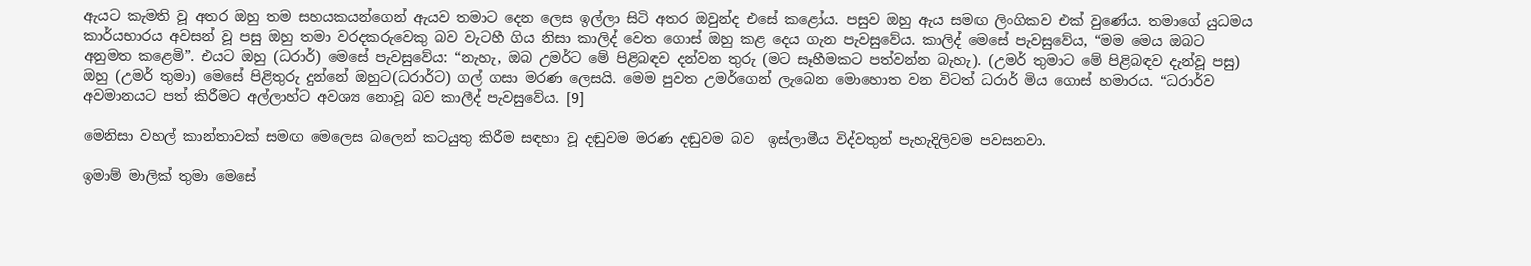ඇයට කැමති වූ අතර ඔහු තම සහයකයන්ගෙන් ඇයව තමාට දෙන ලෙස ඉල්ලා සිටි අතර ඔවුන්ද එසේ කළෝය. පසුව ඔහු ඇය සමඟ ලිංගිකව එක් වුණේය. තමාගේ යුධමය කාර්යභාරය අවසන් වූ පසු ඔහු තමා වරදකරුවෙකු බව වැටහී ගිය නිසා කාලිද් වෙත ගොස් ඔහු කළ දෙය ගැන පැවසුවේය. කාලිද් මෙසේ පැවසුවේය, “මම මෙය ඔබට අනුමත කළෙමි”. එයට ඔහු (ධරාර්) මෙසේ පැවසුවේය: “නැහැ, ඔබ උමර්ට මේ පිළිබඳව දන්වන තුරු (මට සෑහීමකට පත්වන්න බැහැ). (උමර් තුමාට මේ පිළිබඳව දැන්වූ පසු) ඔහු (උමර් තුමා) මෙසේ පිළිතුරු දුන්නේ ඔහුට(ධරාර්ට) ගල් ගසා මරණ ලෙසයි. මෙම පුවත උමර්ගෙන් ලැබෙන මොහොත වන විටත් ධරාර් මිය ගොස් හමාරය. “ධරාර්ව අවමානයට පත් කිරීමට අල්ලාහ්ට අවශ්‍ය නොවූ බව කාලීද් පැවසුවේය. [9]

මෙනිසා වහල් කාන්තාවක් සමඟ මෙලෙස බලෙන් කටයුතු කිරීම සඳහා වූ දඬුවම මරණ දඬුවම බව  ඉස්ලාමීය විද්වතුන් පැහැදිලිවම පවසනවා.

ඉමාම් මාලික් තුමා මෙසේ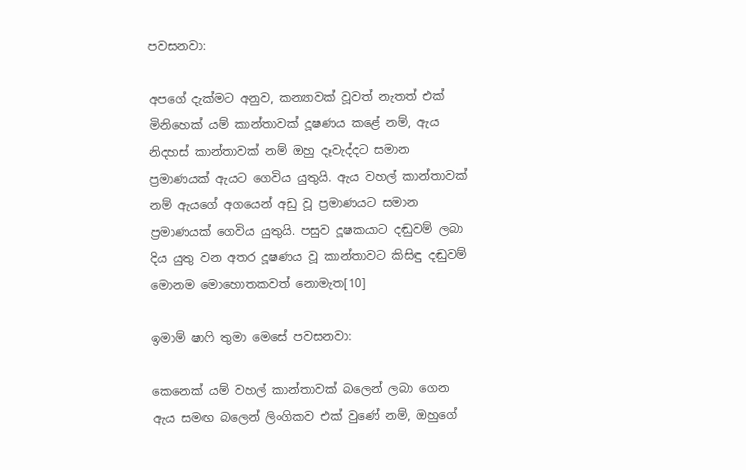පවසනවා:

අපගේ දැක්මට අනුව, කන්‍යාවක් වූවත් නැතත් එක් මිනිහෙක් යම් කාන්තාවක් දූෂණය කළේ නම්, ඇය නිදහස් කාන්තාවක් නම් ඔහු දෑවැද්දට සමාන ප්‍රමාණයක් ඇයට ගෙවිය යුතුයි. ඇය වහල් කාන්තාවක් නම් ඇයගේ අගයෙන් අඩු වූ ප්‍රමාණයට සමාන ප්‍රමාණයක් ගෙවිය යුතුයි. පසුව දූෂකයාට දඬුවම් ලබා දිය යුතු වන අතර දූෂණය වූ කාන්තාවට කිසිඳු දඬුවම් මොනම මොහොතකවත් නොමැත[10]

ඉමාම් ෂාෆි තුමා මෙසේ පවසනවා:

කෙනෙක් යම් වහල් කාන්තාවක් බලෙන් ලබා ගෙන ඇය සමඟ බලෙන් ලිංගිකව එක් වුණේ නම්, ඔහුගේ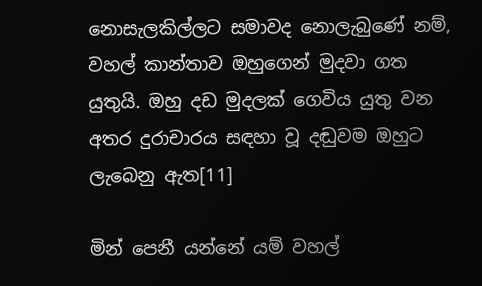නොසැලකිල්ලට සමාවද නොලැබුණේ නම්, වහල් කාන්තාව ඔහුගෙන් මුදවා ගත යුතුයි. ඔහු දඩ මුදලක් ගෙවිය යුතු වන අතර දුරාචාරය සඳහා වූ දඬුවම ඔහුට ලැබෙනු ඇත[11]

මින් පෙනී යන්නේ යම් වහල්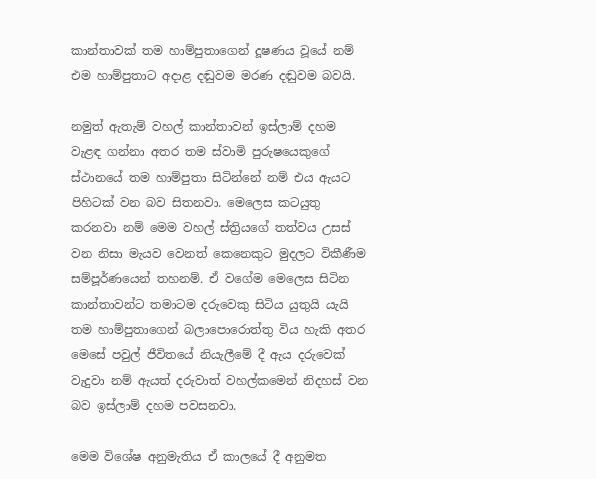කාන්තාවක් තම හාම්පුතාගෙන් දූෂණය වූයේ නම් එම හාම්පුතාට අදාළ දඬුවම මරණ දඬුවම බවයි.

නමුත් ඇතැම් වහල් කාන්තාවන් ඉස්ලාම් දහම වැළඳ ගන්නා අතර තම ස්වාමි පුරුෂයෙකුගේ ස්ථානයේ තම හාම්පුතා සිටින්නේ නම් එය ඇයට පිහිටක් වන බව සිතනවා. මෙලෙස කටයුතු කරනවා නම් මෙම වහල් ස්ත්‍රියගේ තත්වය උසස් වන නිසා මැයව වෙනත් කෙනෙකුට මුදලට විකීණීම සම්පූර්ණයෙන් තහනම්. ඒ වගේම මෙලෙස සිටින කාන්තාවන්ට තමාටම දරුවෙකු සිටිය යුතුයි යැයි තම හාම්පුතාගෙන් බලාපොරොත්තු විය හැකි අතර මෙසේ පවුල් ජීවිතයේ නියැලීමේ දී ඇය දරුවෙක් වැදුවා නම් ඇයත් දරුවාත් වහල්කමෙන් නිදහස් වන බව ඉස්ලාම් දහම පවසනවා.

මෙම විශේෂ අනුමැතිය ඒ කාලයේ දී අනුමත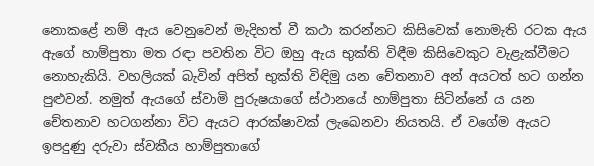නොකළේ නම් ඇය වෙනුවෙන් මැදිහත් වී කථා කරන්නට කිසිවෙක් නොමැති රටක ඇය ඇගේ හාම්පුතා මත රඳා පවතින විට ඔහු ඇය භුක්ති විඳීම කිසිවෙකුට වැළැක්වීමට නොහැකියි. වහලියක් බැවින් අපිත් භුක්ති විඳිමු යන චේතනාව අන් අයටත් හට ගන්න පුළුවන්. නමුත් ඇයගේ ස්වාමි පුරුෂයාගේ ස්ථානයේ හාම්පුතා සිටින්නේ ය යන චේතනාව හටගන්නා විට ඇයට ආරක්ෂාවක් ලැඛෙනවා නියතයි. ඒ වගේම ඇයට ඉපදුණු දරුවා ස්වකීය හාම්පුතාගේ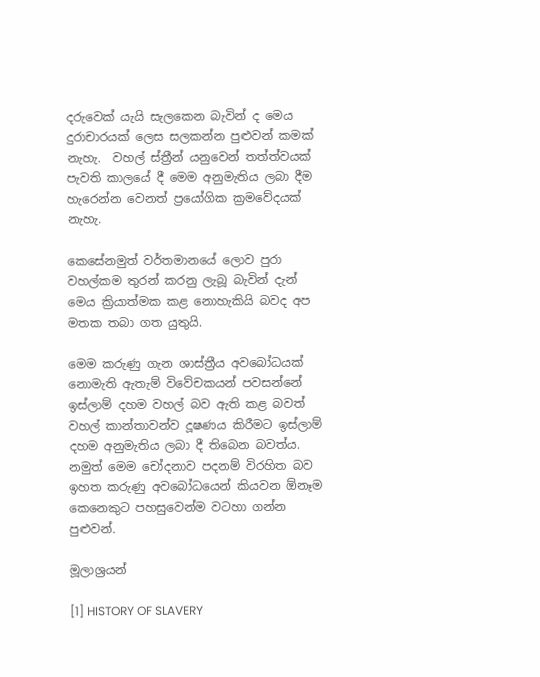දරුවෙක් යැයි සැලකෙන බැවින් ද මෙය දුරාචාරයක් ලෙස සලකන්න පුළුවන් කමක් නැහැ.  වහල් ස්ත්‍රීන් යනුවෙන් තත්ත්වයක් පැවති කාලයේ දී මෙම අනුමැතිය ලබා දීම හැරෙන්න වෙනත් ප්‍රයෝගික ක්‍රමවේදයක් නැහැ.

කෙසේනමුත් වර්තමානයේ ලොව පුරා වහල්කම තුරන් කරනු ලැබූ බැවින් දැන් මෙය ක්‍රියාත්මක කළ නොහැකියි බවද අප මතක තබා ගත යුතුයි.

මෙම කරුණු ගැන ශාස්ත්‍රීය අවබෝධයක් නොමැති ඇතැම් විවේචකයන් පවසන්නේ ඉස්ලාම් දහම වහල් බව ඇති කළ බවත් වහල් කාන්තාවන්ව දූෂණය කිරීමට ඉස්ලාම් දහම අනුමැතිය ලබා දී තිබෙන බවත්ය. නමුත් මෙම චෝදනාව පදනම් විරහිත බව ඉහත කරුණු අවබෝධයෙන් කියවන ඕනෑම කෙනෙකුට පහසුවෙන්ම වටහා ගන්න පුළුවන්.

මූලාශ්‍රයන්

[1] HISTORY OF SLAVERY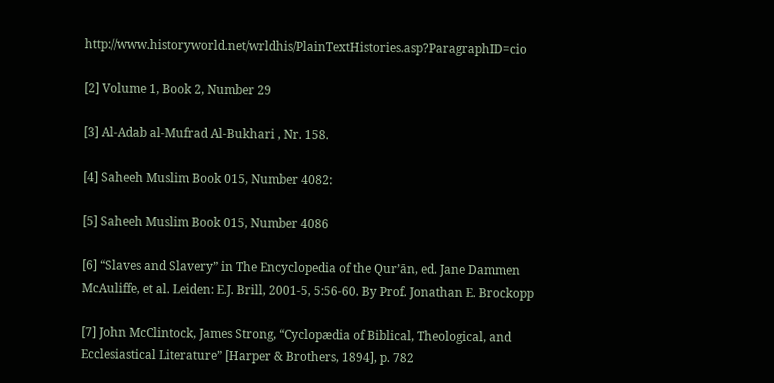http://www.historyworld.net/wrldhis/PlainTextHistories.asp?ParagraphID=cio

[2] Volume 1, Book 2, Number 29

[3] Al-Adab al-Mufrad Al-Bukhari , Nr. 158.

[4] Saheeh Muslim Book 015, Number 4082:

[5] Saheeh Muslim Book 015, Number 4086

[6] “Slaves and Slavery” in The Encyclopedia of the Qur’ān, ed. Jane Dammen McAuliffe, et al. Leiden: E.J. Brill, 2001-5, 5:56-60. By Prof. Jonathan E. Brockopp

[7] John McClintock, James Strong, “Cyclopædia of Biblical, Theological, and Ecclesiastical Literature” [Harper & Brothers, 1894], p. 782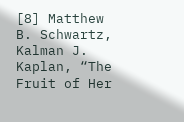[8] Matthew B. Schwartz, Kalman J. Kaplan, “The Fruit of Her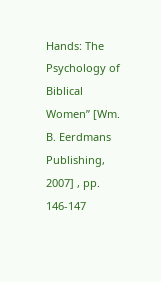Hands: The Psychology of Biblical Women” [Wm. B. Eerdmans Publishing, 2007] , pp. 146-147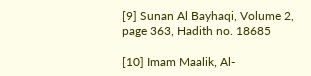[9] Sunan Al Bayhaqi, Volume 2, page 363, Hadith no. 18685

[10] Imam Maalik, Al-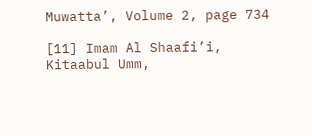Muwatta’, Volume 2, page 734

[11] Imam Al Shaafi’i, Kitaabul Umm,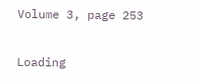Volume 3, page 253

Loading